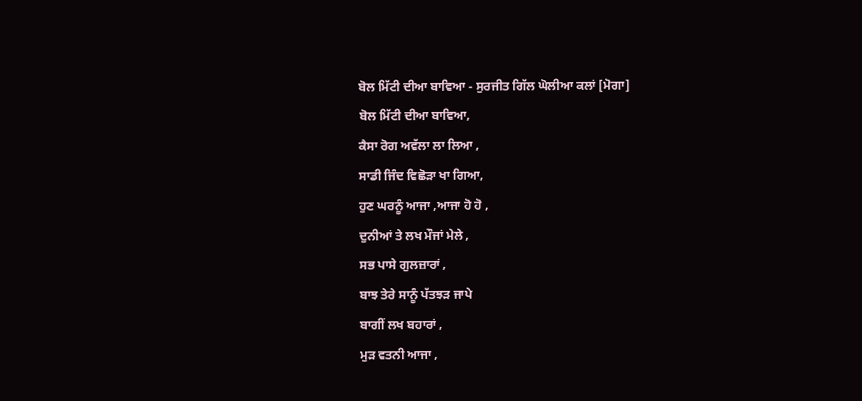ਬੋਲ ਮਿੱਟੀ ਦੀਆ ਬਾਵਿਆ - ਸੁਰਜੀਤ ਗਿੱਲ ਘੋਲੀਆ ਕਲਾਂ [ਮੋਗਾ]
ਬੋਲ ਮਿੱਟੀ ਦੀਆ ਬਾਵਿਆ,
ਕੈਸਾ ਰੋਗ ਅਵੱਲਾ ਲਾ ਲਿਆ ,
ਸਾਡੀ ਜਿੰਦ ਵਿਛੋੜਾ ਖਾ ਗਿਆ,
ਹੁਣ ਘਰਨੂੰ ਆਜਾ ,ਆਜਾ ਹੋ ਹੋ ,
ਦੁਨੀਆਂ ਤੇ ਲਖ ਮੌਜਾਂ ਮੇਲੇ ,
ਸਭ ਪਾਸੇ ਗੁਲਜ਼ਾਰਾਂ ,
ਬਾਝ ਤੇਰੇ ਸਾਨੂੰ ਪੱਤਝੜ ਜਾਪੇ
ਬਾਗੀਂ ਲਖ ਬਹਾਰਾਂ ,
ਮੁੜ ਵਤਨੀ ਆਜਾ ,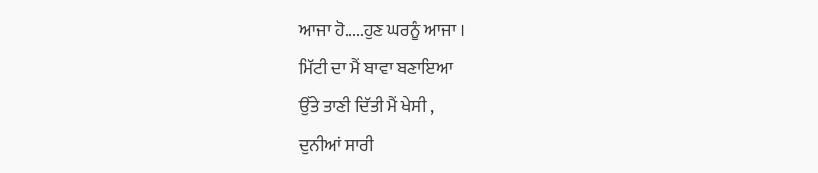ਆਜਾ ਹੋ.....ਹੁਣ ਘਰਨੂੰ ਆਜਾ ।
ਮਿੱਟੀ ਦਾ ਮੈਂ ਬਾਵਾ ਬਣਾਇਆ
ਉੱਤੇ ਤਾਣੀ ਦਿੱਤੀ ਮੈਂ ਖੇਸੀ ,
ਦੁਨੀਆਂ ਸਾਰੀ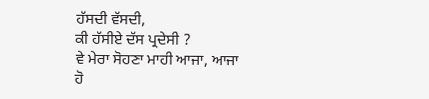ਹੱਸਦੀ ਵੱਸਦੀ,
ਕੀ ਹੱਸੀਏ ਦੱਸ ਪ੍ਰਦੇਸੀ ?
ਵੇ ਮੇਰਾ ਸੋਹਣਾ ਮਾਹੀ ਆਜਾ, ਆਜਾ ਹੋ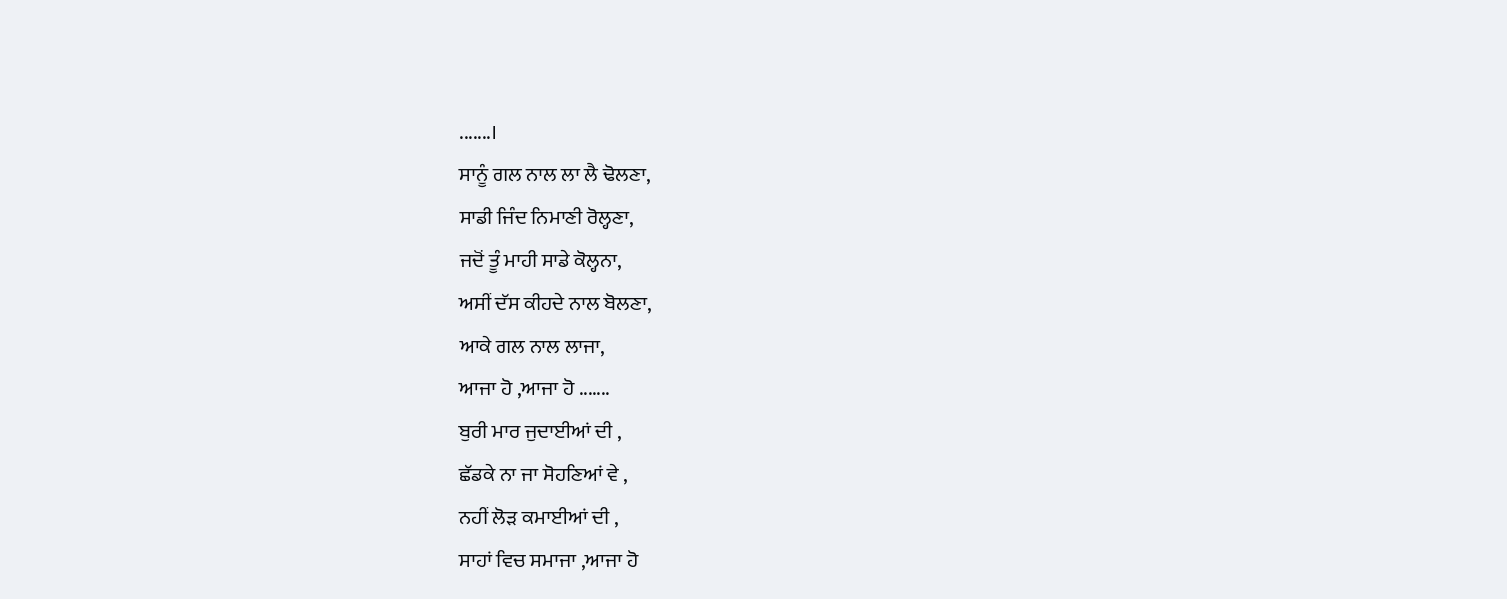.......।
ਸਾਨੂੰ ਗਲ ਨਾਲ ਲਾ ਲੈ ਢੋਲਣਾ,
ਸਾਡੀ ਜਿੰਦ ਨਿਮਾਣੀ ਰੋਲ੍ਹਣਾ,
ਜਦੋਂ ਤੂੰ ਮਾਹੀ ਸਾਡੇ ਕੋਲ੍ਹਨਾ,
ਅਸੀਂ ਦੱਸ ਕੀਹਦੇ ਨਾਲ ਬੋਲਣਾ,
ਆਕੇ ਗਲ ਨਾਲ ਲਾਜਾ,
ਆਜਾ ਹੋ ,ਆਜਾ ਹੋ .......
ਬੁਰੀ ਮਾਰ ਜੁਦਾਈਆਂ ਦੀ ,
ਛੱਡਕੇ ਨਾ ਜਾ ਸੋਹਣਿਆਂ ਵੇ ,
ਨਹੀਂ ਲੋੜ ਕਮਾਈਆਂ ਦੀ ,
ਸਾਹਾਂ ਵਿਚ ਸਮਾਜਾ ,ਆਜਾ ਹੋ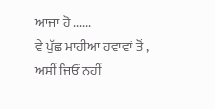ਆਜਾ ਹੋ ......
ਵੇ ਪੁੱਛ ਮਾਹੀਆ ਹਵਾਵਾਂ ਤੋਂ ,
ਅਸੀਂ ਜਿਓਂ ਨਹੀਂ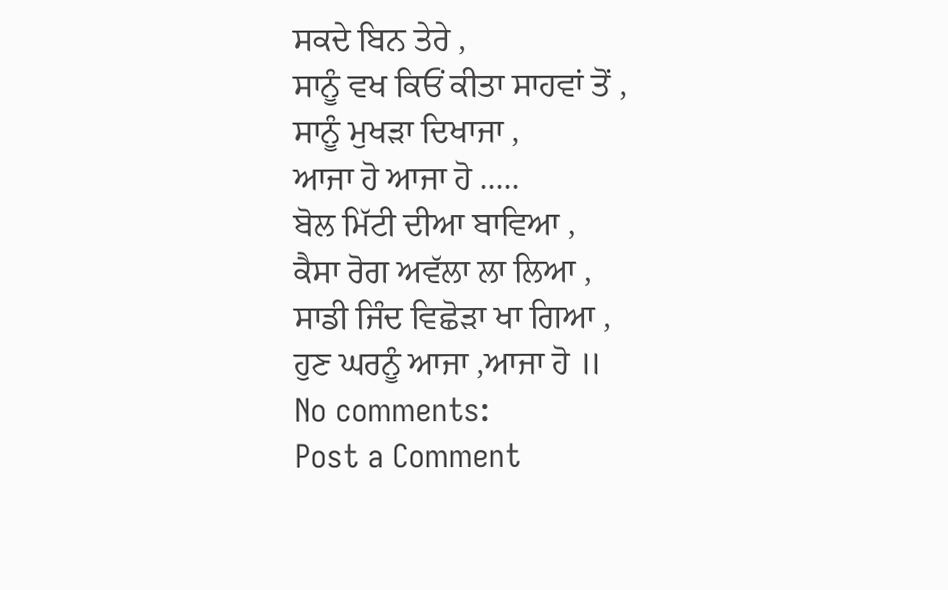ਸਕਦੇ ਬਿਨ ਤੇਰੇ ,
ਸਾਨੂੰ ਵਖ ਕਿਓਂ ਕੀਤਾ ਸਾਹਵਾਂ ਤੋਂ ,
ਸਾਨੂੰ ਮੁਖੜਾ ਦਿਖਾਜਾ ,
ਆਜਾ ਹੋ ਆਜਾ ਹੋ .....
ਬੋਲ ਮਿੱਟੀ ਦੀਆ ਬਾਵਿਆ ,
ਕੈਸਾ ਰੋਗ ਅਵੱਲਾ ਲਾ ਲਿਆ ,
ਸਾਡੀ ਜਿੰਦ ਵਿਛੋੜਾ ਖਾ ਗਿਆ ,
ਹੁਣ ਘਰਨੂੰ ਆਜਾ ,ਆਜਾ ਹੋ ॥
No comments:
Post a Comment